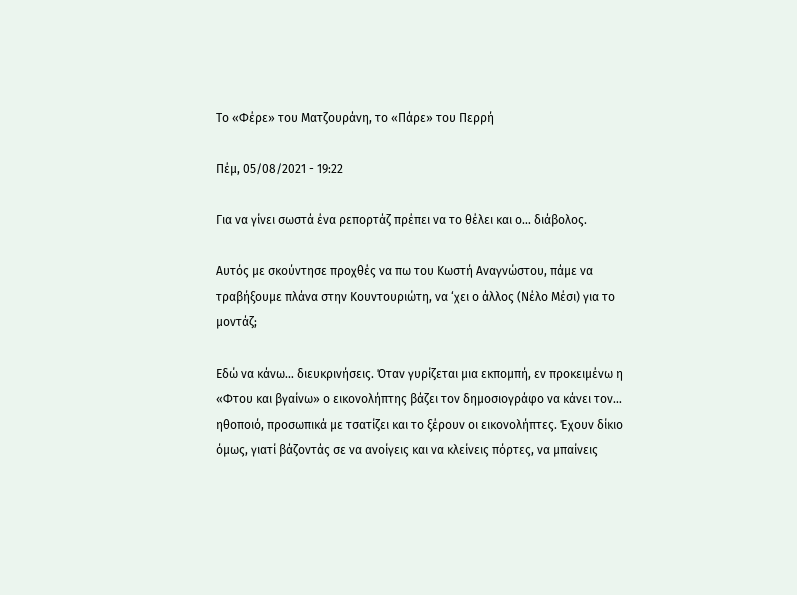Το «Φέρε» του Ματζουράνη, το «Πάρε» του Περρή

Πέμ, 05/08/2021 - 19:22

Για να γίνει σωστά ένα ρεπορτάζ πρέπει να το θέλει και ο… διάβολος.

Αυτός με σκούντησε προχθές να πω του Κωστή Αναγνώστου, πάμε να τραβήξουμε πλάνα στην Κουντουριώτη, να ‘χει ο άλλος (Νέλο Μέσι) για το μοντάζ;

Εδώ να κάνω… διευκρινήσεις. Όταν γυρίζεται μια εκπομπή, εν προκειμένω η «Φτου και βγαίνω» ο εικονολήπτης βάζει τον δημοσιογράφο να κάνει τον… ηθοποιό, προσωπικά με τσατίζει και το ξέρουν οι εικονολήπτες. Έχουν δίκιο όμως, γιατί βάζοντάς σε να ανοίγεις και να κλείνεις πόρτες, να μπαίνεις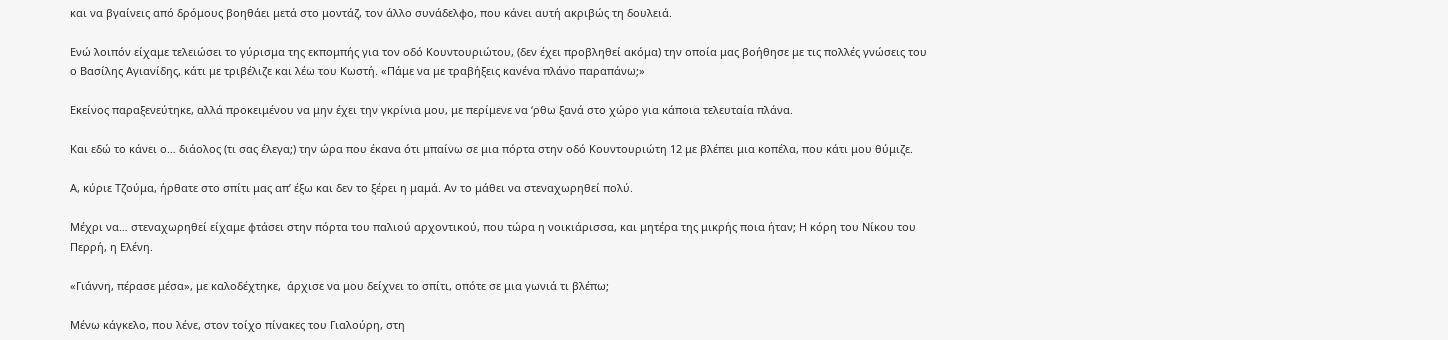και να βγαίνεις από δρόμους βοηθάει μετά στο μοντάζ, τον άλλο συνάδελφο, που κάνει αυτή ακριβώς τη δουλειά.

Ενώ λοιπόν είχαμε τελειώσει το γύρισμα της εκπομπής για τον οδό Κουντουριώτου, (δεν έχει προβληθεί ακόμα) την οποία μας βοήθησε με τις πολλές γνώσεις του ο Βασίλης Αγιανίδης, κάτι με τριβέλιζε και λέω του Κωστή. «Πάμε να με τραβήξεις κανένα πλάνο παραπάνω;»

Εκείνος παραξενεύτηκε, αλλά προκειμένου να μην έχει την γκρίνια μου, με περίμενε να ‘ρθω ξανά στο χώρο για κάποια τελευταία πλάνα.

Και εδώ το κάνει ο… διάολος (τι σας έλεγα;) την ώρα που έκανα ότι μπαίνω σε μια πόρτα στην οδό Κουντουριώτη 12 με βλέπει μια κοπέλα, που κάτι μου θύμιζε.

Α, κύριε Τζούμα, ήρθατε στο σπίτι μας απ’ έξω και δεν το ξέρει η μαμά. Αν το μάθει να στεναχωρηθεί πολύ.

Μέχρι να… στεναχωρηθεί είχαμε φτάσει στην πόρτα του παλιού αρχοντικού, που τώρα η νοικιάρισσα, και μητέρα της μικρής ποια ήταν; Η κόρη του Νίκου του Περρή, η Ελένη.

«Γιάννη, πέρασε μέσα», με καλοδέχτηκε,  άρχισε να μου δείχνει το σπίτι, οπότε σε μια γωνιά τι βλέπω;

Μένω κάγκελο, που λένε, στον τοίχο πίνακες του Γιαλούρη, στη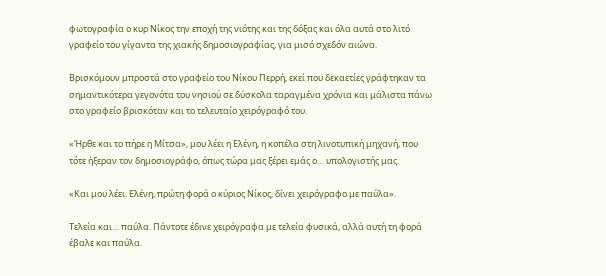φωτογραφία ο κυρ Νίκος την εποχή της νιότης και της δόξας και όλα αυτά στο λιτό γραφείο του γίγαντα της χιακής δημοσιογραφίας, για μισό σχεδόν αιώνα.

Βρισκόμουν μπροστά στο γραφείο του Νίκου Περρή, εκεί που δεκαετίες γράφτηκαν τα σημαντικότερα γεγονότα του νησιού σε δύσκολα ταραγμένα χρόνια και μάλιστα πάνω στο γραφείο βρισκόταν και το τελευταίο χειρόγραφό του.

«Ήρθε και το πήρε η Μίτσα», μου λέει η Ελένη, η κοπέλα στη λινοτυπική μηχανή, που τότε ήξεραν τον δημοσιογράφο, όπως τώρα μας ξέρει εμάς ο… υπολογιστής μας.

«Και μου λέει. Ελένη, πρώτη φορά ο κύριος Νίκος, δίνει χειρόγραφο με παύλα».

Τελεία και… παύλα. Πάντοτε έδινε χειρόγραφα με τελεία φυσικά, αλλά αυτή τη φορά έβαλε και παύλα.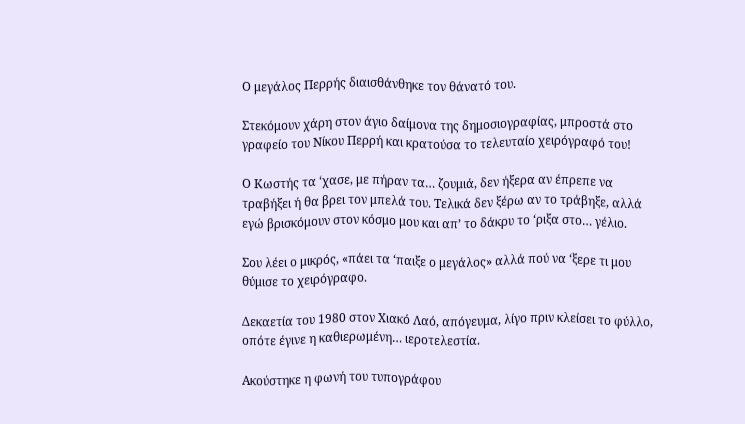Ο μεγάλος Περρής διαισθάνθηκε τον θάνατό του.

Στεκόμουν χάρη στον άγιο δαίμονα της δημοσιογραφίας, μπροστά στο γραφείο του Νίκου Περρή και κρατούσα το τελευταίο χειρόγραφό του!

Ο Κωστής τα ‘χασε, με πήραν τα… ζουμιά, δεν ήξερα αν έπρεπε να τραβήξει ή θα βρει τον μπελά του. Τελικά δεν ξέρω αν το τράβηξε, αλλά εγώ βρισκόμουν στον κόσμο μου και απ’ το δάκρυ το ‘ριξα στο… γέλιο.

Σου λέει ο μικρός, «πάει τα ‘παιξε ο μεγάλος» αλλά πού να ‘ξερε τι μου θύμισε το χειρόγραφο.

Δεκαετία του 1980 στον Χιακό Λαό, απόγευμα, λίγο πριν κλείσει το φύλλο, οπότε έγινε η καθιερωμένη… ιεροτελεστία.

Ακούστηκε η φωνή του τυπογράφου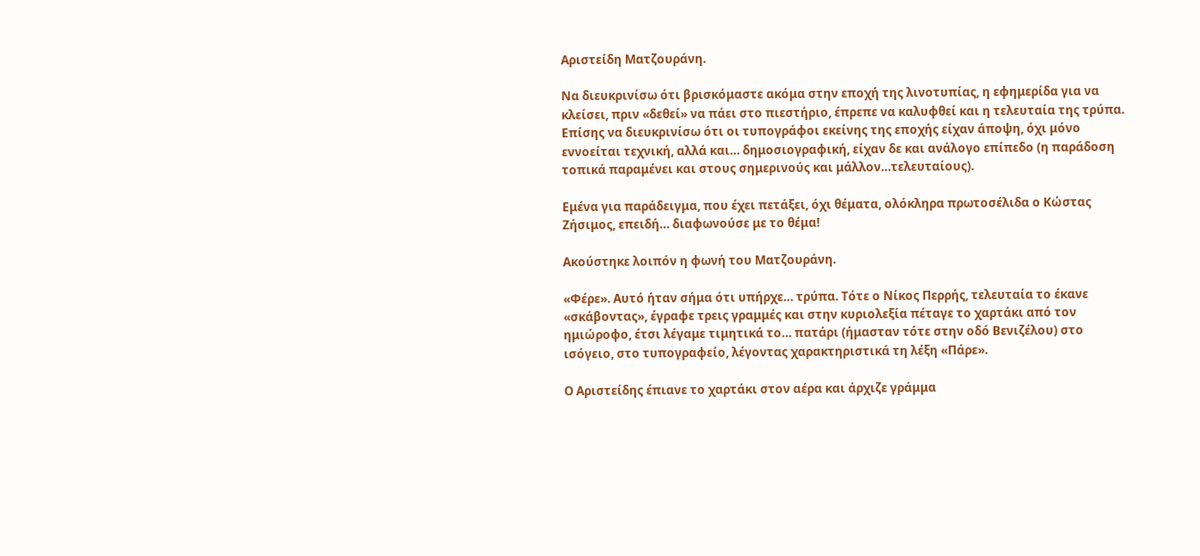Αριστείδη Ματζουράνη.

Να διευκρινίσω ότι βρισκόμαστε ακόμα στην εποχή της λινοτυπίας, η εφημερίδα για να κλείσει, πριν «δεθεί» να πάει στο πιεστήριο, έπρεπε να καλυφθεί και η τελευταία της τρύπα. Επίσης να διευκρινίσω ότι οι τυπογράφοι εκείνης της εποχής είχαν άποψη, όχι μόνο εννοείται τεχνική, αλλά και… δημοσιογραφική, είχαν δε και ανάλογο επίπεδο (η παράδοση τοπικά παραμένει και στους σημερινούς και μάλλον…τελευταίους).

Εμένα για παράδειγμα, που έχει πετάξει, όχι θέματα, ολόκληρα πρωτοσέλιδα ο Κώστας Ζήσιμος, επειδή… διαφωνούσε με το θέμα!

Ακούστηκε λοιπόν η φωνή του Ματζουράνη.

«Φέρε». Αυτό ήταν σήμα ότι υπήρχε… τρύπα. Τότε ο Νίκος Περρής, τελευταία το έκανε «σκάβοντας», έγραφε τρεις γραμμές και στην κυριολεξία πέταγε το χαρτάκι από τον ημιώροφο, έτσι λέγαμε τιμητικά το… πατάρι (ήμασταν τότε στην οδό Βενιζέλου) στο ισόγειο, στο τυπογραφείο, λέγοντας χαρακτηριστικά τη λέξη «Πάρε».

Ο Αριστείδης έπιανε το χαρτάκι στον αέρα και άρχιζε γράμμα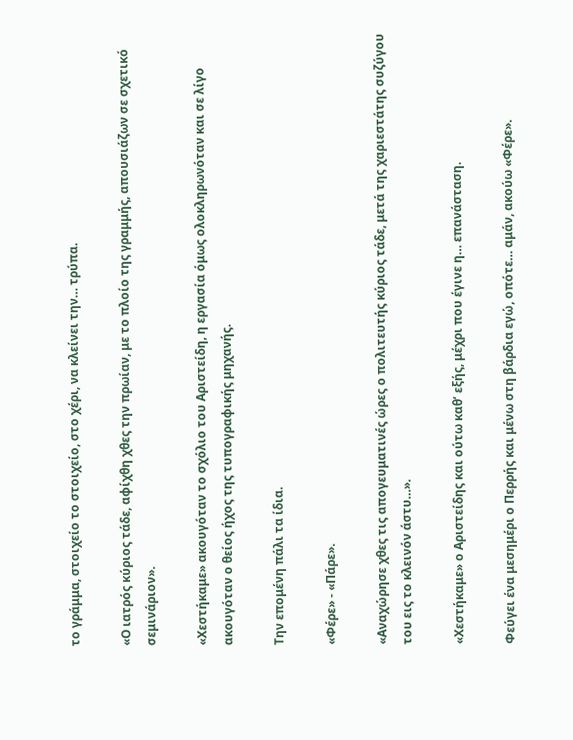το γράμμα, στοιχείο το στοιχείο, στο χέρι, να κλείνει την… τρύπα.

«Ο ιατρός κύριος τάδε, αφίχθη χθες την πρωίαν, με το πλοίο της γραμμής, απουσιάζων σε σχετικό σεμινάριον».

«Χεστήκαμε» ακουγόταν το σχόλιο του Αριστείδη, η εργασία όμως ολοκληρωνόταν και σε λίγο ακουγόταν ο θείος ήχος της τυπογραφικής μηχανής.

Την επομένη πάλι τα ίδια.

«Φέρε» - «Πάρε».

«Αναχώρησε χθες τις απογευματινές ώρες ο πολιτευτής κύριος τάδε, μετά της χαριεστάτης συζύγου του εις το κλεινόν άστυ…».

«Χεστήκαμε» ο Αριστείδης και ούτω καθ’ εξής, μέχρι που έγινε η… επανάσταση.

Φεύγει ένα μεσημέρι ο Περρής και μένω στη βάρδια εγώ, οπότε… αμάν, ακούω «Φέρε».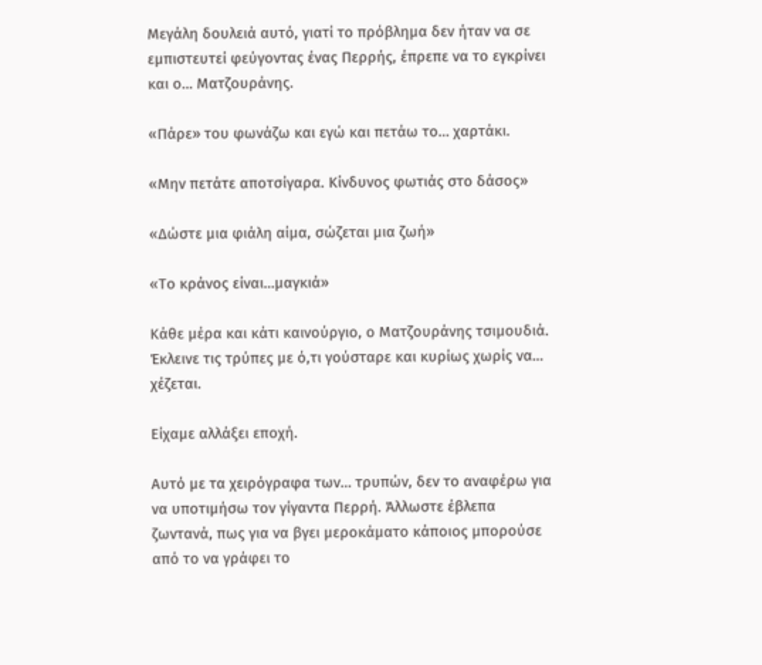Μεγάλη δουλειά αυτό, γιατί το πρόβλημα δεν ήταν να σε εμπιστευτεί φεύγοντας ένας Περρής, έπρεπε να το εγκρίνει και ο… Ματζουράνης.

«Πάρε» του φωνάζω και εγώ και πετάω το… χαρτάκι.

«Μην πετάτε αποτσίγαρα. Κίνδυνος φωτιάς στο δάσος»

«Δώστε μια φιάλη αίμα, σώζεται μια ζωή»

«Το κράνος είναι…μαγκιά»

Κάθε μέρα και κάτι καινούργιο, ο Ματζουράνης τσιμουδιά. Έκλεινε τις τρύπες με ό,τι γούσταρε και κυρίως χωρίς να… χέζεται.

Είχαμε αλλάξει εποχή.

Αυτό με τα χειρόγραφα των… τρυπών, δεν το αναφέρω για να υποτιμήσω τον γίγαντα Περρή. Άλλωστε έβλεπα ζωντανά, πως για να βγει μεροκάματο κάποιος μπορούσε από το να γράφει το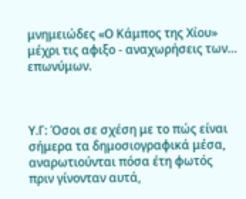μνημειώδες «Ο Κάμπος της Χίου» μέχρι τις αφιξο - αναχωρήσεις των… επωνύμων.



Υ.Γ: Όσοι σε σχέση με το πώς είναι σήμερα τα δημοσιογραφικά μέσα, αναρωτιούνται πόσα έτη φωτός πριν γίνονταν αυτά,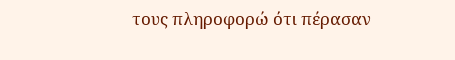τους πληροφορώ ότι πέρασαν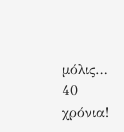μόλις… 40 χρόνια!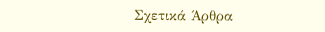Σχετικά Άρθρα